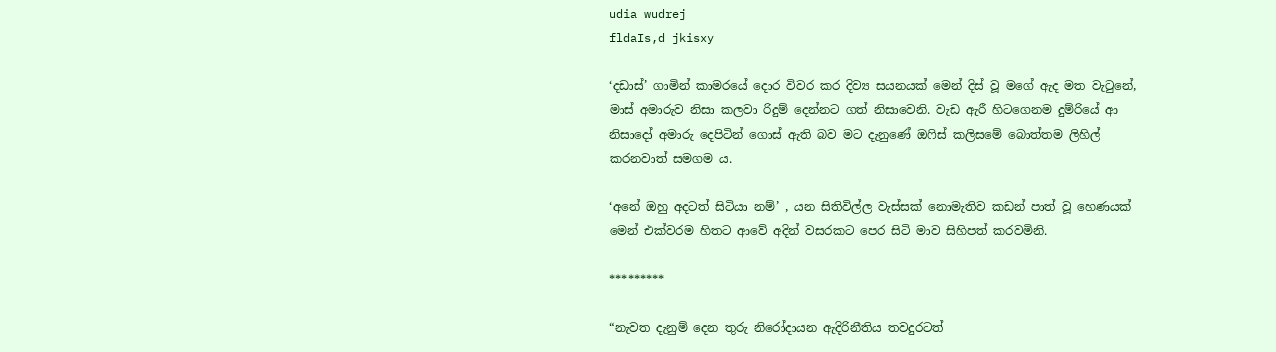udia wudrej
fldaIs,d jkisxy

‘දඩාස්’ ගාමින් කාමරයේ දොර විවර කර දිව්‍ය සයනයක් මෙන් දිස් වූ මගේ ඇද මත වැටුනේ, මාස් අමාරුව නිසා කලවා රිදුම් දෙන්නට ගත් නිසාවෙනි. වැඩ ඇරී හිටගෙනම දුම්රියේ ආ නිසාදෝ අමාරු දෙපිටින් ගොස් ඇති බව මට දැනුණේ ඔෆිස් කලිසමේ බොත්තම ලිහිල් කරනවාත් සමගම ය.

‘අනේ ඔහු අදටත් සිටියා නම්’ , යන සිතිවිල්ල වැස්සක් නොමැතිව කඩන් පාත් වූ හෙණයක් මෙන් එක්වරම හිතට ආවේ අදින් වසරකට පෙර සිටි මාව සිහිපත් කරවමිනි.

*********

“නැවත දැනුම් දෙන තුරු නිරෝදායන ඇදිරිනීතිය තවදුරටත්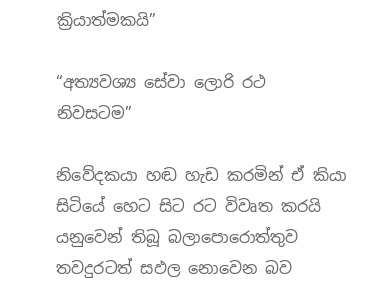ක්‍රියාත්මකයි”

“අත්‍යවශ්‍ය සේවා ලොරි රථ නිවසටම”

නිවේදකයා හඬ හැඩ කරමින් ඒ කියා සිටියේ හෙට සිට රට විවෘත කරයි යනුවෙන් තිබූ බලාපොරොත්තුව තවදුරටත් සඵල නොවෙන බව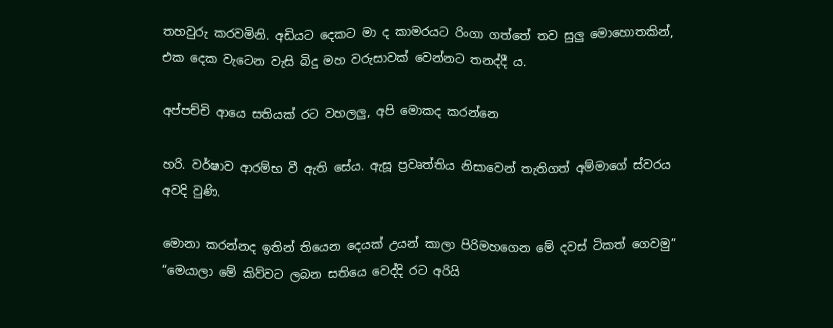තහවුරු කරවමිනි. අඩියට දෙකට මා ද කාමරයට රිංගා ගත්තේ තව සුලු මොහොතකින්, එක දෙක වැටෙන වැසි බිදු මහ වරුසාවක් වෙන්නට තනද්දී ය.

අප්පච්චි ආයෙ සතියක් රට වහලලු, අපි මොකද කරන්නෙ

හරි. වර්ෂාව ආරම්භ වී ඇති සේය. ඇසූ ප්‍රවෘත්තිය නිසාවෙන් තැතිගත් අම්මාගේ ස්වරය අවදි වුණි.

මොනා කරන්නද ඉතින් තියෙන දෙයක් උයන් කාලා පිරිමහගෙන මේ දවස් ටිකත් ගෙවමු” “මෙයාලා මේ කිව්වට ලබන සතියෙ වෙද්දි රට අරියි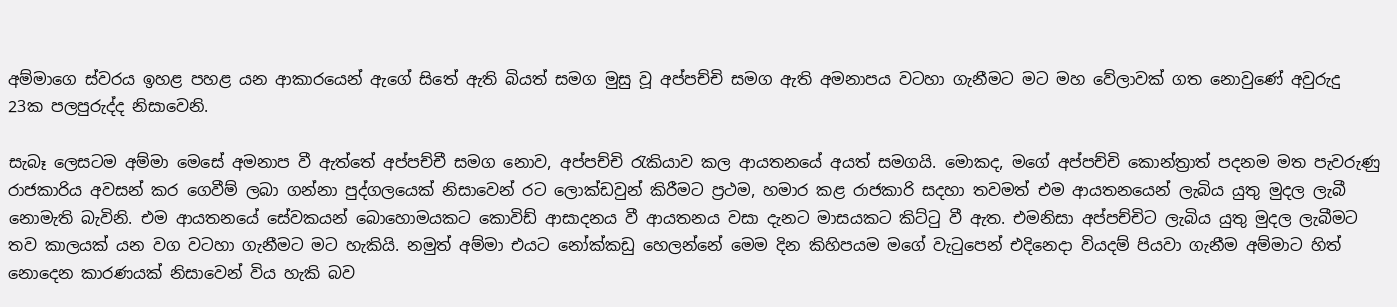අම්මාගෙ ස්වරය ඉහළ පහළ යන ආකාරයෙන් ඇගේ සිතේ ඇති බියත් සමග මුසු වූ අප්පච්චි සමග ඇති අමනාපය වටහා ගැනීමට මට මහ වේලාවක් ගත නොවුණේ අවුරුදු 23ක පලපුරුද්ද නිසාවෙනි.

සැබෑ ලෙසටම අම්මා මෙසේ අමනාප වී ඇත්තේ අප්පච්චී සමග නොව, අප්පච්චි රැකියාව කල ආයතනයේ අයත් සමගයි. මොකද, මගේ අප්පච්චි කොන්ත්‍රාත් පදනම මත පැවරුණු රාජකාරිය අවසන් කර ගෙවීම් ලබා ගන්නා පුද්ගලයෙක් නිසාවෙන් රට ලොක්ඩවුන් කිරීමට ප්‍රථම, හමාර කළ රාජකාරි සදහා තවමත් එම ආයතනයෙන් ලැබිය යුතු මුදල ලැබී නොමැති බැවිනි. එම ආයතනයේ සේවකයන් බොහොමයකට කොවිඩ් ආසාදනය වී ආයතනය වසා දැනට මාසයකට කිට්ටු වී ඇත. එමනිසා අප්පච්චිට ලැබිය යුතු මුදල ලැබීමට තව කාලයක් යන වග වටහා ගැනීමට මට හැකියි. නමුත් අම්මා එයට නෝක්කඩු හෙලන්නේ මෙම දින කිහිපයම මගේ වැටුපෙන් එදිනෙදා වියදම් පියවා ගැනීම අම්මාට හිත් නොදෙන කාරණයක් නිසාවෙන් විය හැකි බව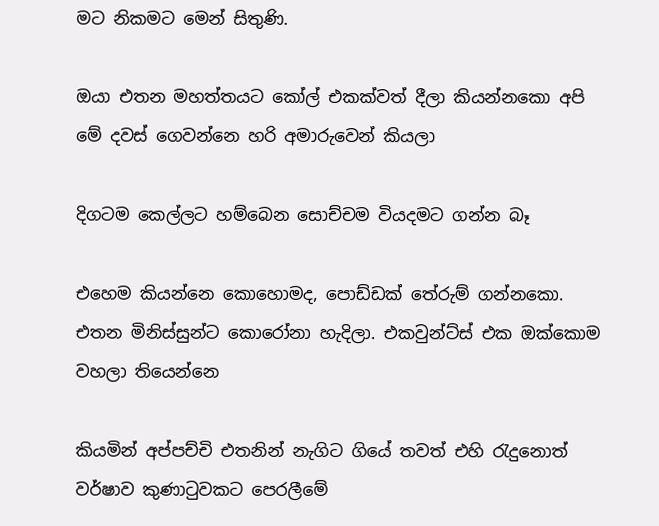මට නිකමට මෙන් සිතුණි.

ඔයා එතන මහත්තයට කෝල් එකක්වත් දීලා කියන්නකො අපි මේ දවස් ගෙවන්නෙ හරි අමාරුවෙන් කියලා

දිගටම කෙල්ලට හම්බෙන සොච්චම වියදමට ගන්න බෑ

එහෙම කියන්නෙ කොහොමද, පොඩ්ඩක් තේරුම් ගන්නකො. එතන මිනිස්සුන්ට කොරෝනා හැදිලා. එකවුන්ට්ස් එක ඔක්කොම වහලා තියෙන්නෙ

කියමින් අප්පච්චි එතනින් නැගිට ගියේ තවත් එහි රැදුනොත් වර්ෂාව කුණාටුවකට පෙරලීමේ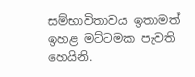සම්භාවිතාවය ඉතාමත් ඉහළ මට්ටමක පැවති හෙයිනි.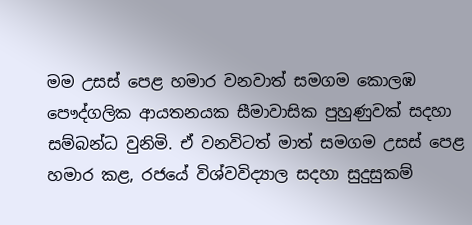මම උසස් පෙළ හමාර වනවාත් සමගම කොලඹ පෞද්ගලික ආ‍යතනයක සීමාවාසික පුහුණුවක් සදහා සම්බන්ධ වුනිමි. ඒ වනවිටත් මාත් සමගම උසස් පෙළ හමාර කළ, රජයේ විශ්වවිද්‍යාල සදහා සුදුසුකම්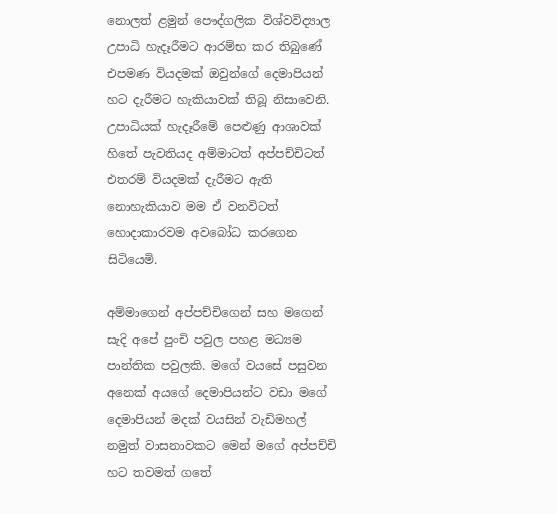නොලත් ළමුන් පෞද්ගලික විශ්වවිද්‍යාල උපාධි හැදෑරීමට ආරම්භ කර තිබුණේ එපමණ වියදමක් ඔවුන්ගේ දෙමාපියන් හට දැරීමට හැකියාවක් තිබූ නිසාවෙනි. උපාධියක් හැදෑරීමේ පෙළුණු ආශාවක් හිතේ පැවතියද අම්මාටත් අප්පච්චිටත් එතරම් වියදමක් දැරීමට ඇති නොහැකියාව මම ඒ වනවිටත් හොදාකාරවම අවබෝධ කරගෙන සිටියෙමි.

අම්මාගෙන් අප්පච්චිගෙන් සහ මගෙන් සැදි අපේ පුංචි පවුල පහළ මධ්‍යම පාන්තික පවුලකි. මගේ වයසේ පසුවන අනෙක් අයගේ දෙමාපියන්ට වඩා මගේ දෙමාපියන් මදක් වයසින් වැඩිමහල් නමුත් වාසනාවකට මෙන් මගේ අප්පච්චි හට තවමත් ගතේ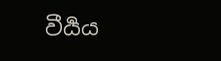වීර්‍යය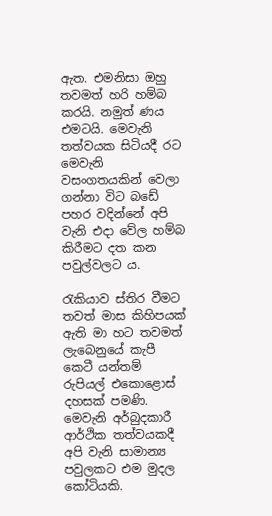ඇත. එමනිසා ඔහු තවමත් හරි හම්බ කරයි. නමුත් ණය එමටයි. මෙවැනි තත්වයක සිටියදී රට මෙවැනි වසංගතයකින් වෙලා ගන්නා විට බඩේ පහර වදින්නේ අපි වැනි එදා වේල හම්බ කිරීමට දත කන පවුල්වලට ය.

රැකියාව ස්තිර වීමට තවත් මාස කිහිපයක් ඇති මා හට තවමත් ලැබෙනුයේ කැපී කෙටී යන්තම් රුපියල් එකොළොස් දහසක් පමණි. මෙවැනි අර්බුදකාරී ආර්ථික තත්වයකදී අපි වැනි සාමාන්‍ය පවුලකට එම මුදල කෝටියකි.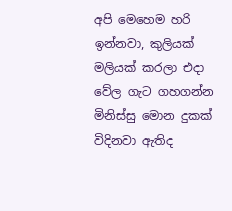අපි මෙහෙම හරි ඉන්නවා, කුලියක් මලියක් කරලා එදා වේල ගැට ගහගන්න මිනිස්සු මොන දුකක් විදිනවා ඇතිද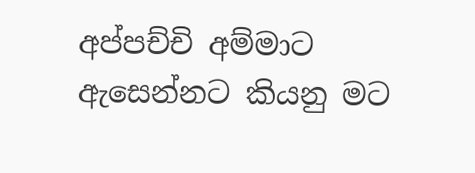අප්පච්චි අම්මාට ඇසෙන්නට කියනු මට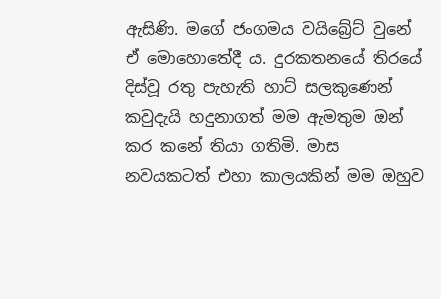ඇසිණි. මගේ ජංගමය වයිබ්‍රේට් වුනේ ඒ මොහොතේදී ය. දුරකතනයේ තිරයේ දිස්වූ ‍රතු පැහැති හාට් සලකුණෙන් කවුදැයි හදුනාගත් මම ඇමතුම ඔන් කර කනේ තියා ගතිමි. මාස නවයකටත් එහා කාලයකින් මම ඔහුව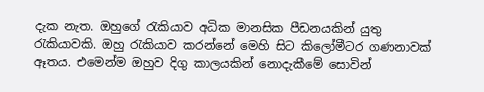දැක නැත. ඔහුගේ රැකියාව අධික මානසික පීඩනයකින් යුතු රැකියාවකි. ඔහු රැකියාව කරන්නේ මෙහි සිට කිලෝමීටර ගණනාවක් ඈතය. එමෙන්ම ඔහුව දිගු කාලයකින් නොදැකීමේ සොවින්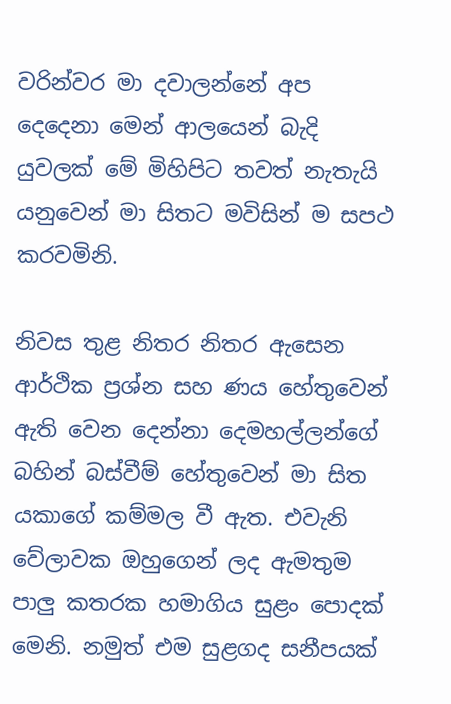වරින්වර මා දවාලන්නේ අප දෙදෙනා මෙන් ආලයෙන් බැදි යුවලක් මේ මිහිපිට තවත් නැතැයි යනුවෙන් මා සිතට මවිසින් ම සපථ කරවමිනි.

නිවස තුළ නිතර නිතර ඇසෙන ආර්ථික ප්‍රශ්න සහ ණය හේතුවෙන් ඇති වෙන දෙන්නා දෙමහල්ලන්ගේ බහින් බස්වීම් හේතුවෙන් මා සිත යකාගේ කම්මල වී ඇත. එවැනි වේලාවක ඔහුගෙන් ලද ඇමතුම පාලු කතරක හමාගිය සුළං පොදක් මෙනි. නමුත් එම සුළගද සනීපයක්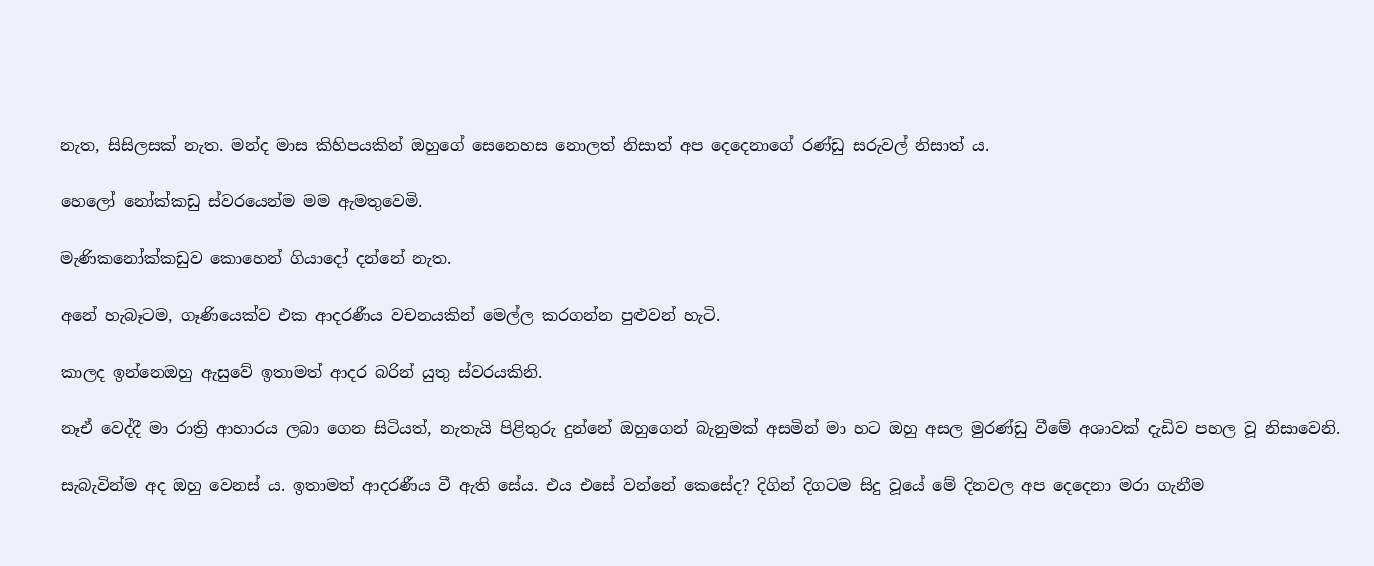නැත, සිසිලසක් නැත. මන්ද මාස කිහිපයකින් ඔහුගේ සෙනෙහස නොලත් නිසාත් අප දෙදෙනාගේ රණ්ඩු සරුවල් නිසාත් ය.

හෙලෝ නෝක්කඩු ස්වරයෙන්ම මම ඇමතුවෙමි.

මැණිකනෝක්කඩුව කොහෙන් ගියාදෝ දන්නේ නැත.

අනේ හැබෑටම, ගෑණියෙක්ව එක ආදරණීය වචනයකින් මෙල්ල කරගන්න පුළුවන් හැටි.

කාලද ඉන්නෙඔහු ඇසුවේ ඉතාමත් ආදර බරින් යුතු ස්වරයකිනි.

නෑඒ වෙද්දී මා රාත්‍රි ආහාරය ලබා ගෙන සිටියත්, නැතැයි පිළිතුරු දුන්නේ ඔහුගෙන් බැනුමක් අසමින් මා හට ඔහු අසල මුරණ්ඩු වීමේ අශාවක් දැඩිව පහල වූ නිසාවෙනි.

සැබැවින්ම අද ඔහු වෙනස්‍ ය. ඉතාමත් ආදරණීය වී ඇති සේය. එය එසේ වන්නේ කෙසේද? දිගින් දිගටම සිදු වූයේ මේ දිනවල අප දෙදෙනා මරා ගැනීම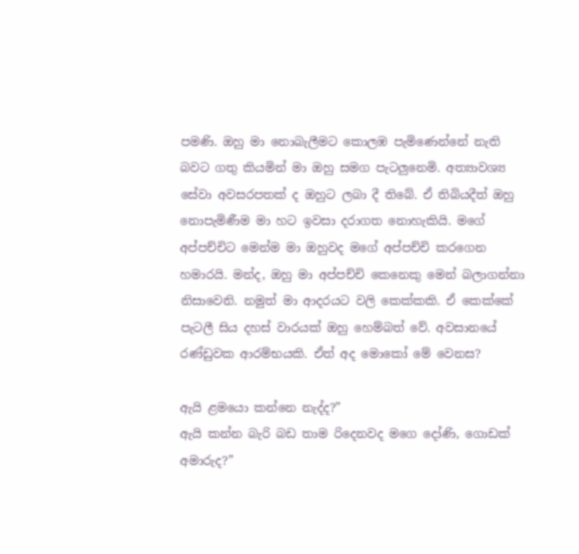පමණි. ඔහු මා නොබැලීමට කොලඹ පැමිණෙන්නේ නැති බවට ගතු කියමින් මා ඔහු සමග පැටලුනෙමි. අත්‍යාවශ්‍ය සේවා අවසරපතක් ද ඔහුට ලබා දී තිබේ. ඒ තිබියදීත් ඔහු නොපැමිණීම මා හට ඉවසා දරාගත නොහැකියි. මගේ අප්පච්චිට මෙන්ම මා ඔහුවද මගේ අප්පච්චි කරගෙන හමාරයි. මන්ද, ඔහු මා අප්පච්චි කෙනෙකු මෙන් බලාගන්නා නිසාවෙනි. නමුත් මා ආදරයට වලි කෙක්කකි. ඒ කෙක්කේ පැටලී සිය දහස් වාරයක් ඔහු හෙම්බත් වේ. අවසානයේ රණ්ඩුවක ආරම්භයකි. ඒත් අද මොකෝ මේ වෙනස?

ඇයි ළමයො කන්නෙ නැද්ද?”
ඇයි කන්න බැරි බඩ තාම රිදෙනවද මගෙ දෝණි, ගොඩක් අමාරුද?”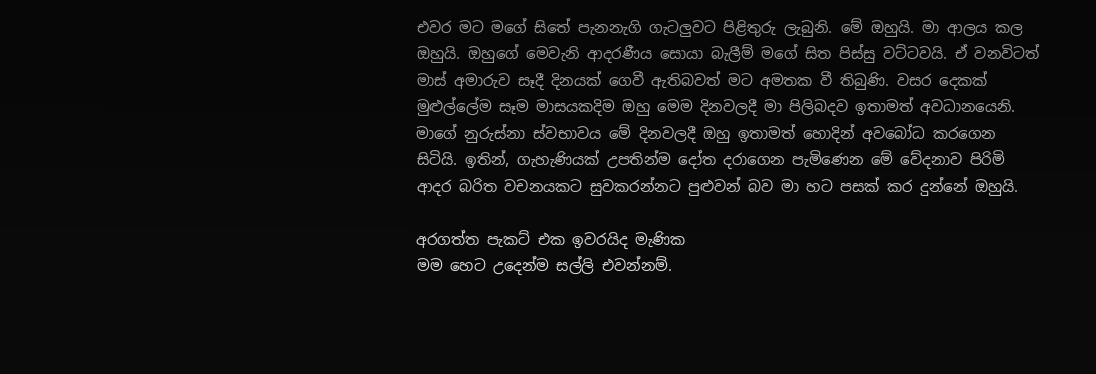එවර මට මගේ සිතේ පැනනැගි ගැටලුවට පිළිතුරු ලැබුනි. මේ ඔහුයි. මා ආලය කල ඔහුයි. ඔහුගේ මෙවැනි ආදරණීය සොයා බැලීම් මගේ සිත පිස්සු වට්ටවයි. ඒ වනවිටත් මාස් අමාරුව සෑදී දිනයක් ගෙවී ඇතිබවත් මට අමතක වී තිබුණි. වසර දෙකක් මුළුල්ලේම සෑම මාසයකදිම ඔහු මෙම දිනවලදී මා පිලිබදව ඉතාමත් අවධානයෙනි. මාගේ නුරුස්නා ස්වභාවය මේ දිනවලදී ඔහු ඉතාමත් හොදින් අවබෝධ කරගෙන සිටියි. ඉතින්, ගැහැණියක් උපතින්ම දෝත දරාගෙන පැමිණෙන මේ වේදනාව පිරිමි ආදර බරිත වචනයකට සුවකරන්නට පුළුවන් බව මා හට පසක් කර දුන්නේ ඔහුයි.

අරගත්ත පැකට් එක ඉවරයිද මැණික
මම හෙට උදෙන්ම සල්ලි එවන්නම්.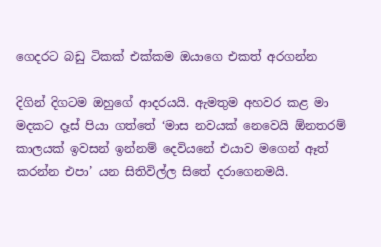ගෙදරට බඩු ටිකක් එක්කම ඔයාගෙ එකත් අරගන්න

දිගින් දිගටම ඔහුගේ ආදරයයි. ඇමතුම අහවර කළ මා මදකට දෑස් පියා ගත්තේ ‘මාස නවයක් නෙවෙයි ඕනතරම් කාලයක් ඉවසන් ඉන්නම් දෙවියනේ එයාව මගෙන් ඈත් කරන්න එපා’ යන සිතිවිල්ල සිතේ දරාගෙනමයි.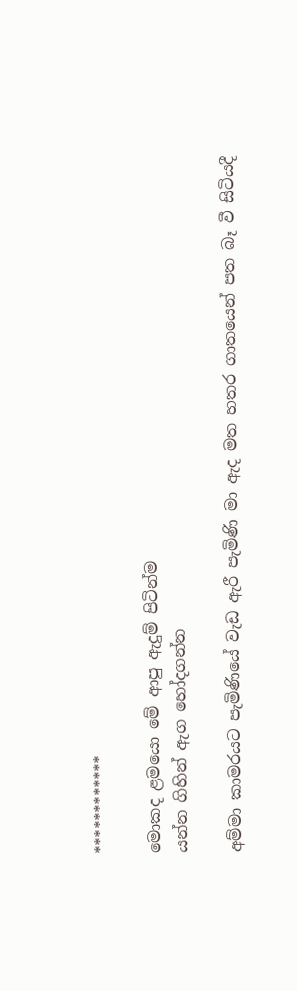************

මොකද ළමයො මේ ආපු ඇදුම් පිටින්ම
යන්න ගිහින් ඇග හෝදගන්න

අම්මා කාමරයට පැමිණියේ වැඩ ඇරී පැමිණි මා ඇද මත හතර ගාතයෙන් පත බෑ වී සිටියදී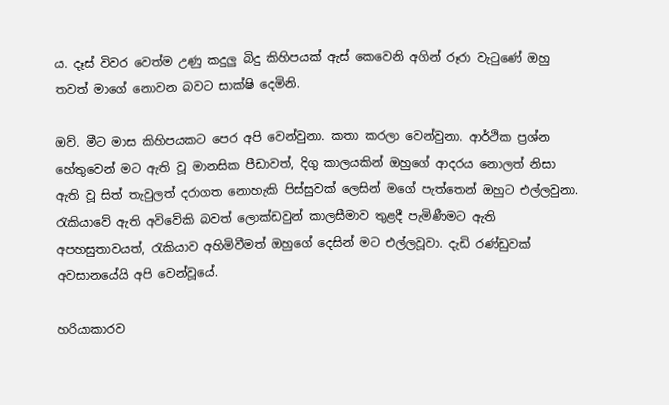ය. දෑස් විවර වෙත්ම උණු කදුලු බිදු කිහිපයක් ඇස් කෙවෙනි අගින් රූරා වැටුණේ ඔහු තවත් මාගේ නොවන බවට සාක්ෂි දෙමිනි.

ඔව්. මීට මාස කිහිපයකට පෙර අපි වෙන්වුනා. කතා කරලා වෙන්වුනා. ආර්ථික ප්‍රශ්න හේතුවෙන් මට ඇති වූ මානසික පීඩාවත්, දිගු කාලයකින් ඔහුගේ ආදරය නොලත් නිසා ඇති වූ සිත් තැවුලත් දරාගත නොහැකි පිස්සුවක් ලෙසින් මගේ පැත්තෙන් ඔහුට එල්ලවුනා. රැකියාවේ ඇති අවිවේකි බවත් ලොක්ඩවුන් කාලසීමාව තුළදී පැමිණීමට ඇති අපහසුතාවයත්, රැකියාව අහිමිවීමත් ඔහුගේ දෙසින් මට එල්ලවූවා. දැඩි රණ්ඩුවක් අවසානයේයි අපි වෙන්වූයේ.

හරියාකාරව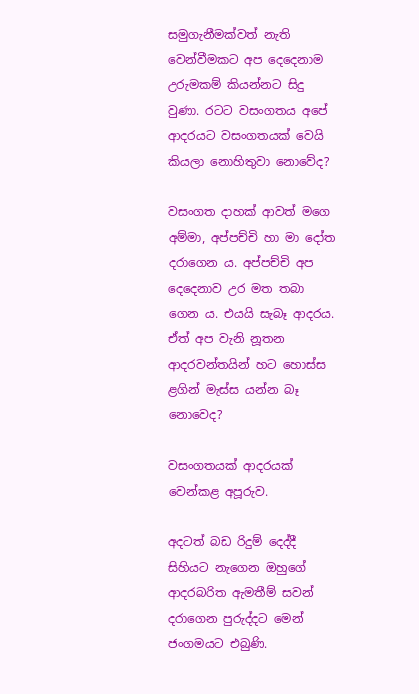සමුගැනීමක්වත් නැති වෙන්වීමකට අප දෙදෙනාම උරුමකම් කියන්නට සිදු වුණා. රටට වසංගතය අපේ ආදරයට වසංගතයක් වෙයි කියලා නොහිතුවා නොවේද?

වසංගත දාහක් ආවත් මගෙ අම්මා, අප්පච්චි හා මා දෝත දරාගෙන ය. අප්පච්චි අප දෙදෙනාව උර මත තබා ගෙන ය. එයයි සැබෑ ආදරය. ඒත් අප වැනි නූතන ආදරවන්තයින් හට හොස්ස ළගින් මැස්ස යන්න බෑ නොවෙද?

වසංගතයක් ආදරයක් වෙන්කළ අපූරුව.

අදටත් බඩ රිදුම් දෙද්දී සිහියට නැගෙන ඔහුගේ ආදරබරිත ඇමතීම් සවන් දරාගෙන පුරුද්දට මෙන් ජංගමයට එබුණි.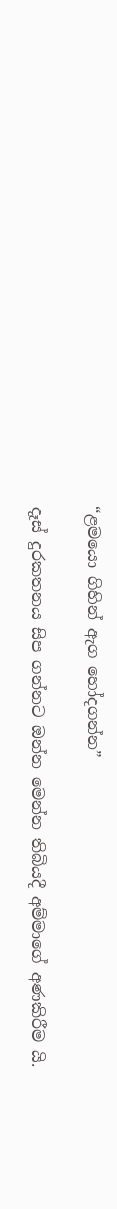“ළමයො ගිහින් ඇග හෝදගන්න”

දෑස් දුරකතනය සිප ගන්නට ඔන්න මෙන්න තිබියදී අම්මාගේ අණකිරීම යි.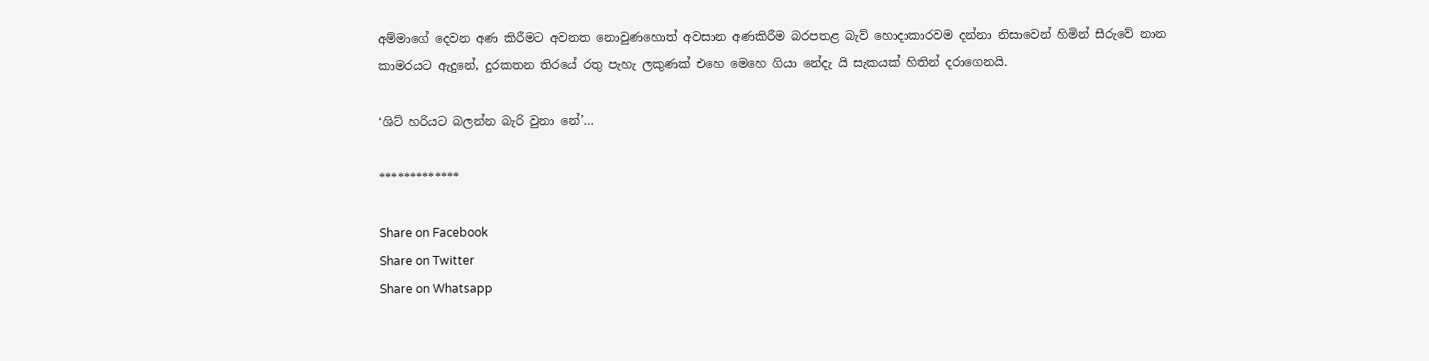අම්මාගේ දෙවන අණ කිරීමට අවනත නොවුණහොත් අවසාන අණකිරීම බරපතළ බැව් හොදාකාරවම දන්නා නිසාවෙන් හිමින් සීරුවේ නාන කාමරයට ඇදුනේ, දුරකතන තිරයේ රතු පැහැ ලකුණක් එහෙ මෙහෙ ගියා නේදැ යි සැකයක් හිතින් දරාගෙනයි.

‘ශිට් හරියට බලන්න බැරි වුනා නේ’…

*************

Share on Facebook
Share on Twitter
Share on Whatsapp